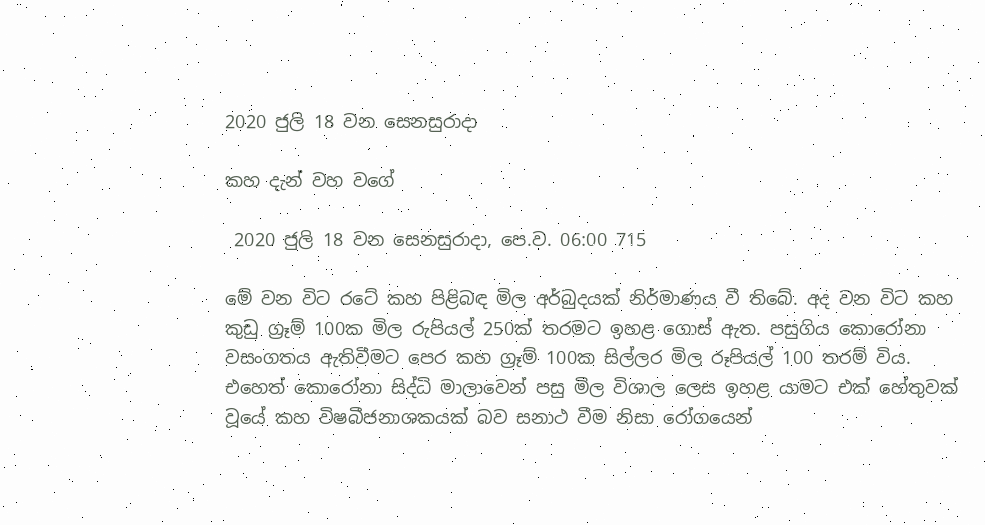2020 ජුලි 18 වන සෙනසුරාදා

කහ දැන් වහ වගේ

 2020 ජුලි 18 වන සෙනසුරාදා, පෙ.ව. 06:00 715

මේ වන විට රටේ කහ පිළිබඳ මිල අර්බුදයක් නිර්මාණය වී තිබේ. අද වන විට කහ කුඩු ග්‍රෑම් 100ක මිල රුපියල් 250ක් තරමට ඉහළ ගොස් ඇත. පසුගිය කොරෝනා වසංගතය ඇතිවීමට පෙර කහ ග්‍රෑම් 100ක සිල්ලර මිල රූපියල් 100 තරම් විය. එහෙත් කොරෝනා සිද්ධි මාලාවෙන් පසු මිල විශාල ලෙස ඉහළ යාමට එක් හේතුවක් වූයේ කහ විෂබීජනාශකයක් බව සනාථ වීම නිසා රෝගයෙන්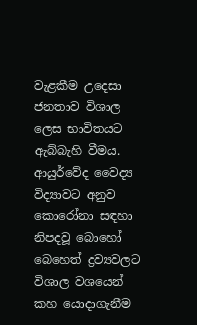වැළකීම උදෙසා ජනතාව විශාල ලෙස භාවිතයට ඇබ්බැහි වීමය. ආයුර්වේද වෛද්‍ය විද්‍යාවට අනුව කොරෝනා සඳහා නිපදවූ බොහෝ බෙහෙත් ද්‍රව්‍යවලට විශාල වශයෙන් කහ යොදාගැනීම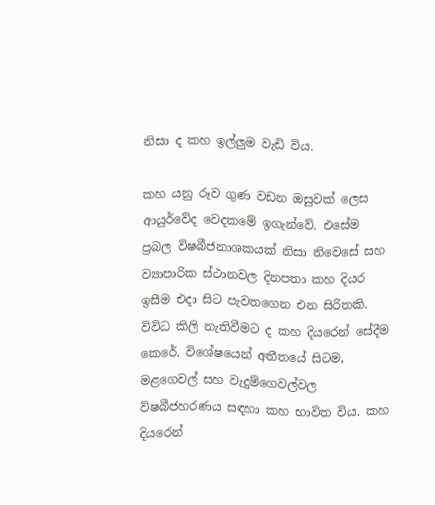නිසා ද කහ ඉල්ලුම වැඩි විය.

කහ යනු රූව ගුණ වඩන ඔසුවක් ලෙස ආයුර්වේද වෙදකමේ ඉගැන්වේ. එසේම ප්‍රබල විෂබීජනාශකයක් නිසා නිවෙසේ සහ ව්‍යාපාරික ස්ථානවල දිනපතා කහ දියර ඉසීම එදා සිට පැවතගෙන එන සිරිතකි. විවිධ කිලි නැතිවීමට ද කහ දියරෙන් සේදීම කෙරේ. විශේෂයෙන් අතීතයේ සිටම, මළගෙවල් සහ වැදුම්ගෙවල්වල විෂබීජහරණය සඳහා කහ භාවිත විය. කහ දියරෙන්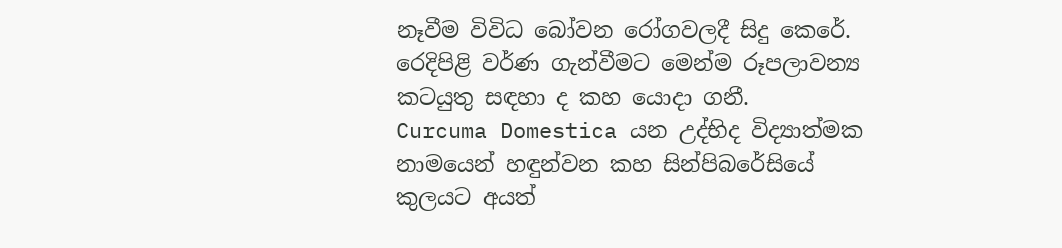නෑවීම විවිධ බෝවන රෝගවලදී සිදු කෙරේ. රෙදිපිළි වර්ණ ගැන්වීමට මෙන්ම රූපලාවන්‍ය කටයුතු සඳහා ද කහ යොදා ගනී.
Curcuma Domestica යන උද්භිද විද්‍යාත්මක නාමයෙන් හඳුන්වන කහ සින්පිබරේසියේ කුලයට අයත්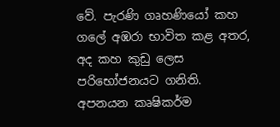වේ. පැරණි ගෘහණියෝ කහ ගලේ අඹරා භාවිත කළ අතර, අද කහ කුඩු ලෙස පරිභෝජනයට ගනිති.
අපනයන කෘෂිකර්ම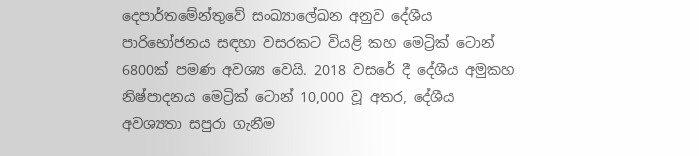දෙපාර්තමේන්තුවේ සංඛ්‍යාලේඛන අනුව දේශීය පාරිභෝජනය සඳහා වසරකට වියළි කහ මෙට්‍රික් ටොන් 6800ක් පමණ අවශ්‍ය වෙයි. 2018 වසරේ දී දේශීය අමුකහ නිෂ්පාදනය මෙට්‍රික් ටොන් 10,000 වූ අතර, දේශීය අවශ්‍යතා සපුරා ගැනීම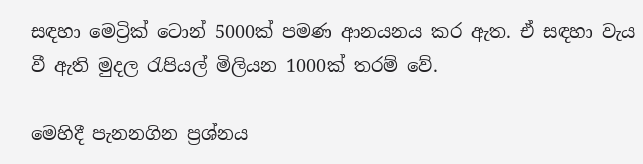සඳහා මෙට්‍රික් ටොන් 5000ක් පමණ ආනයනය කර ඇත. ඒ සඳහා වැය වී ඇති මුදල රැපියල් මිලියන 1000ක් තරම් වේ.

මෙහිදී පැනනගින ප්‍රශ්නය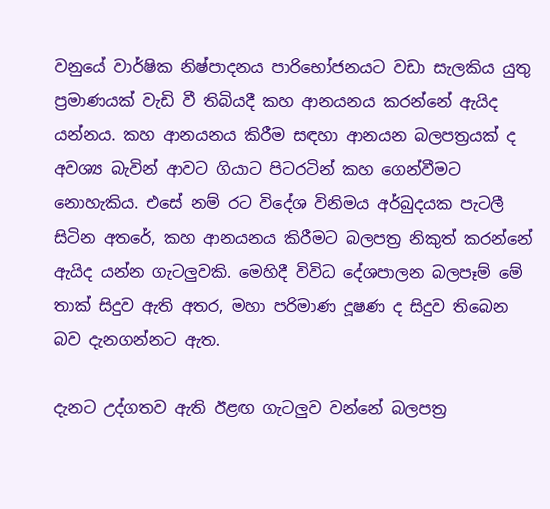වනුයේ වාර්ෂික නිෂ්පාදනය පාරිභෝජනයට වඩා සැලකිය යුතු ප්‍රමාණයක් වැඩි වී තිබියදී කහ ආනයනය කරන්නේ ඇයිද යන්නය. කහ ආනයනය කිරීම සඳහා ආනයන බලපත්‍රයක් ද අවශ්‍ය බැවින් ආවට ගියාට පිටරටින් කහ ගෙන්වීමට නොහැකිය. එසේ නම් රට විදේශ විනිමය අර්බුදයක පැටලී සිටින අතරේ, කහ ආනයනය කිරීමට බලපත්‍ර නිකුත් කරන්නේ ඇයිද යන්න ගැටලුවකි. මෙහිදී විවිධ දේශපාලන බලපෑම් මේ තාක් සිදුව ඇති අතර, මහා පරිමාණ දූෂණ ද සිදුව තිබෙන බව දැනගන්නට ඇත.

දැනට උද්ගතව ඇති ඊළඟ ගැටලුව වන්නේ බලපත්‍ර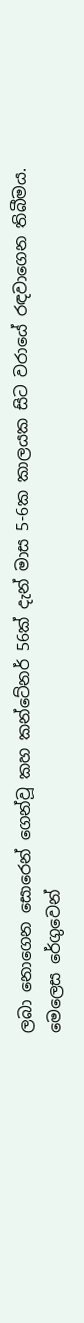ලබා නොගෙන සොරෙන් ගෙන්වූ කහ කන්ටේනර් 56ක් දැන් මාස 5-6ක කාලයක සිට වරායේ රඳවාගෙන තිබීමය. මෙලෙස රේගුවෙන්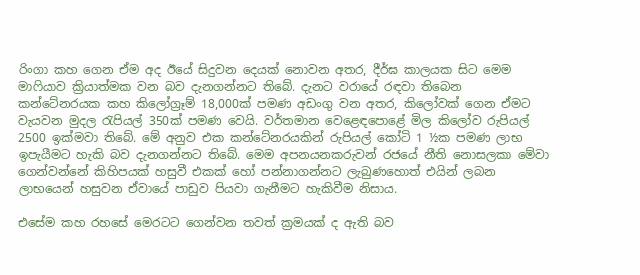රිංගා කහ ගෙන ඒම අද ඊයේ සිදුවන දෙයක් නොවන අතර, දීර්ඝ කාලයක සිට මෙම මාෆියාව ක්‍රියාත්මක වන බව දැනගන්නට තිබේ. දැනට වරායේ රඳවා තිබෙන කන්ටේනරයක කහ කිලෝග්‍රෑම් 18,000ක් පමණ අඩංගු වන අතර, කිලෝවක් ගෙන ඒමට වැයවන මුදල රැපියල් 350ක් පමණ වෙයි. වර්තමාන වෙළෙඳපොළේ මිල කිලෝව රුපියල් 2500 ඉක්මවා තිබේ. මේ අනුව එක කන්ටේනරයකින් රුපියල් කෝටි 1 ½ක පමණ ලාභ ඉපැයීමට හැකි බව දැනගන්නට තිබේ. මෙම අපනයනකරුවන් රජයේ නීති නොසලකා මේවා ගෙන්වන්නේ කිහිපයක් හසුවී එකක් හෝ පන්නාගන්නට ලැබුණහොත් එයින් ලබන ලාභයෙන් හසුවන ඒවායේ පාඩුව පියවා ගැනීමට හැකිවීම නිසාය.

එසේම කහ රහසේ මෙරටට ගෙන්වන තවත් ක්‍රමයක් ද ඇති බව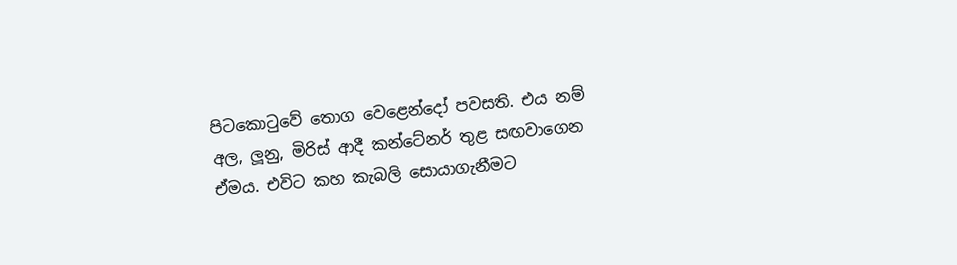පිටකොටුවේ තොග වෙළෙන්දෝ පවසති. එය නම් අල, ලූනු, මිරිස් ආදී කන්ටේනර් තුළ සඟවාගෙන ඒමය. එවිට කහ කැබලි සොයාගැනීමට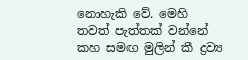නොහැකි වේ. මෙහි තවත් පැත්තක් වන්නේ කහ සමඟ මුලින් කී ද්‍රව්‍ය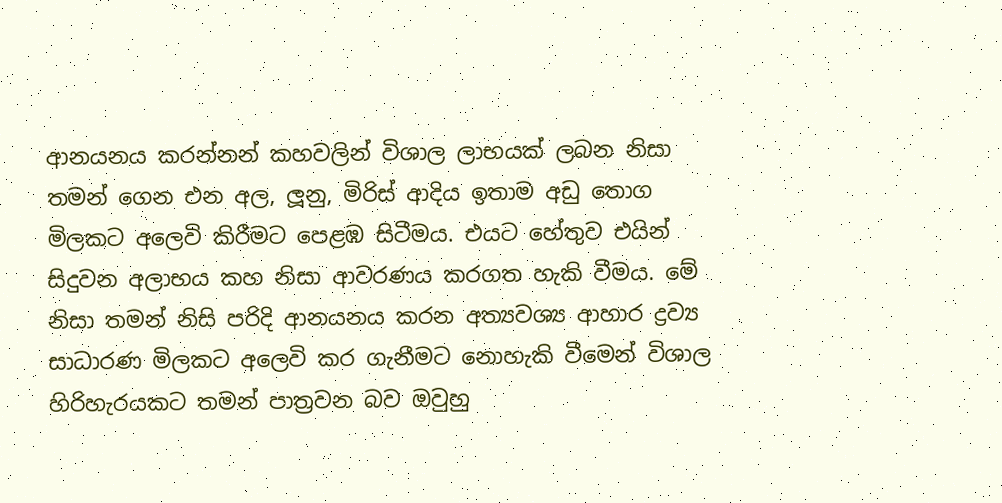ආනයනය කරන්නන් කහවලින් විශාල ලාභයක් ලබන නිසා තමන් ගෙන එන අල, ලූනු, මිරිස් ආදිය ඉතාම අඩු තොග මිලකට අලෙවි කිරීමට පෙළඹ සිටීමය. එයට හේතුව එයින් සිදුවන අලාභය කහ නිසා ආවරණය කරගත හැකි වීමය. මේ නිසා තමන් නිසි පරිදි ආනයනය කරන අත්‍යවශ්‍ය ආහාර ද්‍රව්‍ය සාධාරණ මිලකට අලෙවි කර ගැනීමට නොහැකි වීමෙන් විශාල හිරිහැරයකට තමන් පාත්‍රවන බව ඔවුහු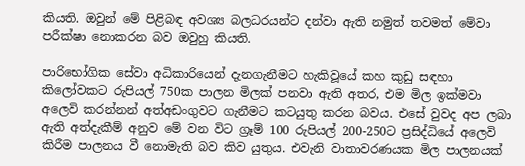කියති. ඔවුන් මේ පිළිබඳ අවශ්‍ය බලධරයන්ට දන්වා ඇති නමුත් තවමත් මේවා පරීක්ෂා නොකරන බව ඔවුහු කියති.

පාරිභෝගික සේවා අධිකාරියෙන් දැනගැනීමට හැකිවූයේ කහ කුඩු සඳහා කිලෝවකට රුපියල් 750ක පාලන මිලක් පනවා ඇති අතර, එම මිල ඉක්මවා අලෙවි කරන්නන් අත්අඩංගුවට ගැනීමට කටයුතු කරන බවය. එසේ වුවද අප ලබා ඇති අත්දැකීම් අනුව මේ වන විට ග්‍රෑම් 100 රුපියල් 200-250ට ප්‍රසිද්ධියේ අලෙවි කිරීම පාලනය වී නොමැති බව කිව යුතුය. එවැනි වාතාවරණයක මිල පාලනයක්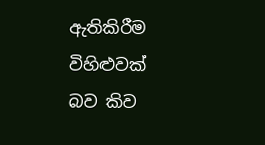ඇතිකිරීම විහිළුවක් බව කිව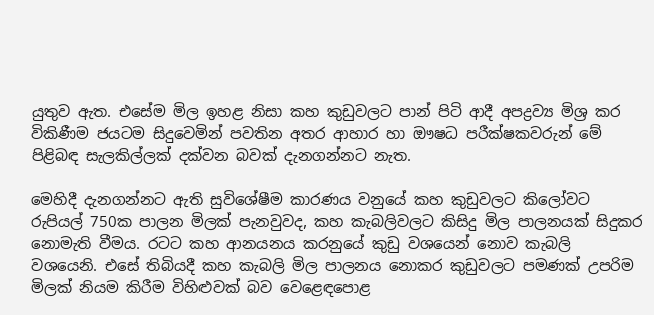යුතුව ඇත. එසේම මිල ඉහළ නිසා කහ කුඩුවලට පාන් පිටි ආදී අපද්‍රව්‍ය මිශ්‍ර කර විකිණීම ජයටම සිදුවෙමින් පවතින අතර ආහාර හා ඖෂධ පරීක්ෂකවරුන් මේ පිළිබඳ සැලකිල්ලක් දක්වන බවක් දැනගන්නට නැත.

මෙහිදී දැනගන්නට ඇති සුවිශේෂීම කාරණය වනුයේ කහ කුඩුවලට කිලෝවට රුපියල් 750ක පාලන මිලක් පැනවුවද, කහ කැබලිවලට කිසිදු මිල පාලනයක් සිදුකර නොමැති වීමය. රටට කහ ආනයනය කරනුයේ කුඩු වශයෙන් නොව කැබලි වශයෙනි. එසේ තිබියදී කහ කැබලි මිල පාලනය නොකර කුඩුවලට පමණක් උපරිම මිලක් නියම කිරීම විහිළුවක් බව වෙළෙඳපොළ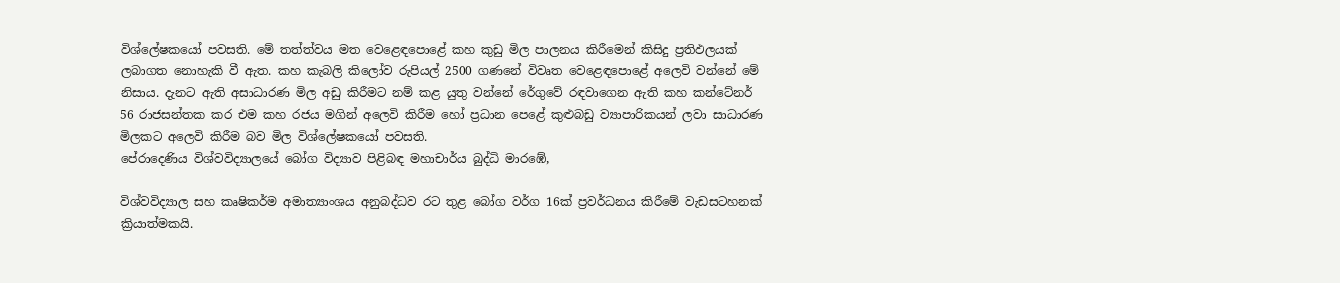විශ්ලේෂකයෝ පවසති. මේ තත්ත්වය මත වෙළෙඳපොළේ කහ කුඩු මිල පාලනය කිරීමෙන් කිසිදු ප්‍රතිඵලයක් ලබාගත නොහැකි වී ඇත. කහ කැබලි කිලෝව රුපියල් 2500 ගණනේ විවෘත වෙළෙඳපොළේ අලෙවි වන්නේ මේ නිසාය. දැනට ඇති අසාධාරණ මිල අඩු කිරීමට නම් කළ යුතු වන්නේ රේගුවේ රඳවාගෙන ඇති කහ කන්ටේනර් 56 රාජසන්තක කර එම කහ රජය මගින් අලෙවි කිරීම හෝ ප්‍රධාන පෙළේ කුළුබඩු ව්‍යාපාරිකයන් ලවා සාධාරණ මිලකට අලෙවි කිරීම බව මිල විශ්ලේෂකයෝ පවසති.
පේරාදෙණිය විශ්වවිද්‍යාලයේ බෝග විද්‍යාව පිළිබඳ මහාචාර්ය බුද්ධි මාරඹේ,

විශ්වවිද්‍යාල සහ කෘෂිකර්ම අමාත්‍යාංශය අනුබද්ධව රට තුළ බෝග වර්ග 16ක් ප්‍රවර්ධනය කිරීමේ වැඩසටහනක් ක්‍රියාත්මකයි.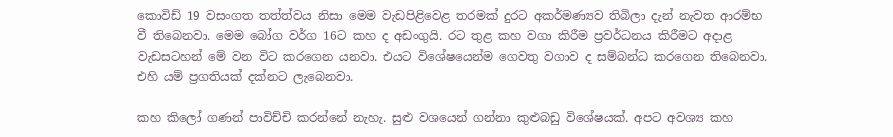කොවිඩ් 19 වසංගත තත්ත්වය නිසා මෙම වැඩපිළිවෙළ තරමක් දුරට අකර්මණ්‍යව තිබිලා දැන් නැවත ආරම්භ වී තිබෙනවා. මෙම බෝග වර්ග 16ට කහ ද අඩංගුයි. රට තුළ කහ වගා කිරීම ප්‍රවර්ධනය කිරීමට අදාළ වැඩසටහන් මේ වන විට කරගෙන යනවා. එයට විශේෂයෙන්ම ගෙවතු වගාව ද සම්බන්ධ කරගෙන තිබෙනවා. එහි යම් ප්‍රගතියක් දක්නට ලැබෙනවා.

කහ කිලෝ ගණන් පාවිච්චි කරන්නේ නැහැ. සුළු වශයෙන් ගන්නා කුළුබඩු විශේෂයක්. අපට අවශ්‍ය කහ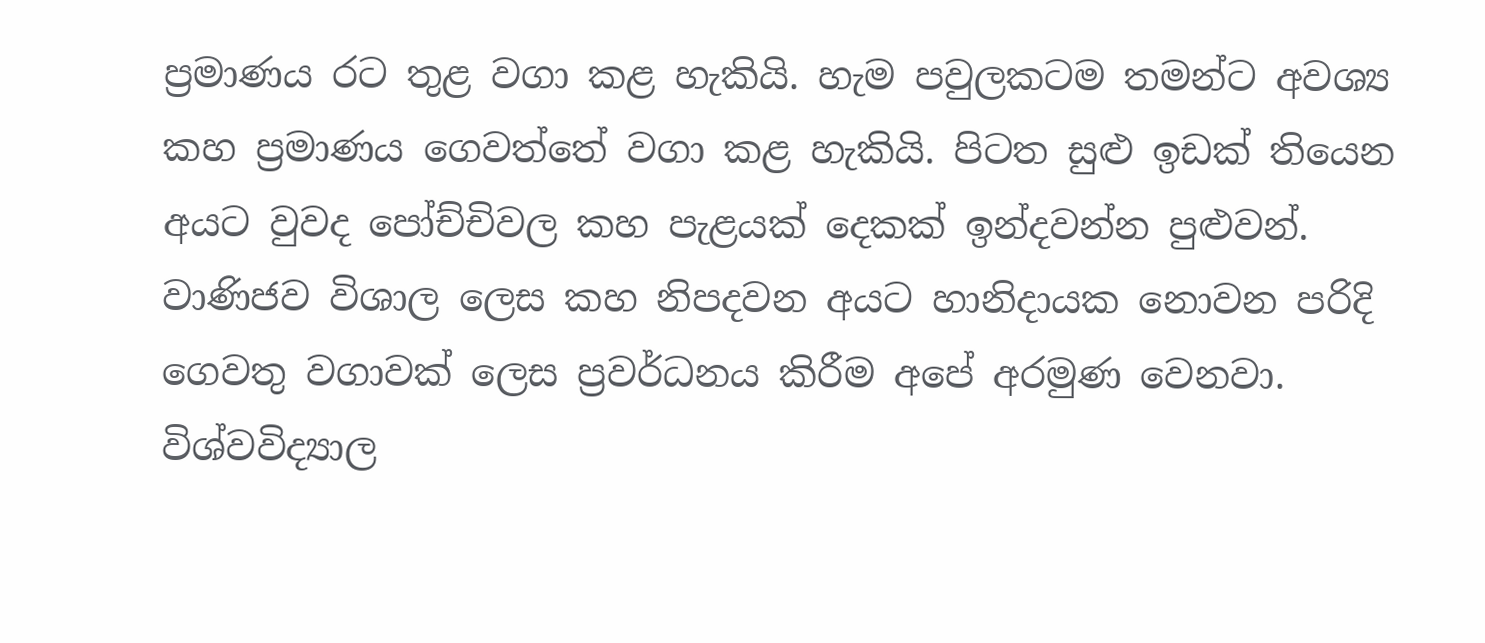ප්‍රමාණය රට තුළ වගා කළ හැකියි. හැම පවුලකටම තමන්ට අවශ්‍ය කහ ප්‍රමාණය ගෙවත්තේ වගා කළ හැකියි. පිටත සුළු ඉඩක් තියෙන අයට වුවද පෝච්චිවල කහ පැළයක් දෙකක් ඉන්දවන්න පුළුවන්. වාණිජව විශාල ලෙස කහ නිපදවන අයට හානිදායක නොවන පරිදි ගෙවතු වගාවක් ලෙස ප්‍රවර්ධනය කිරීම අපේ අරමුණ වෙනවා. විශ්වවිද්‍යාල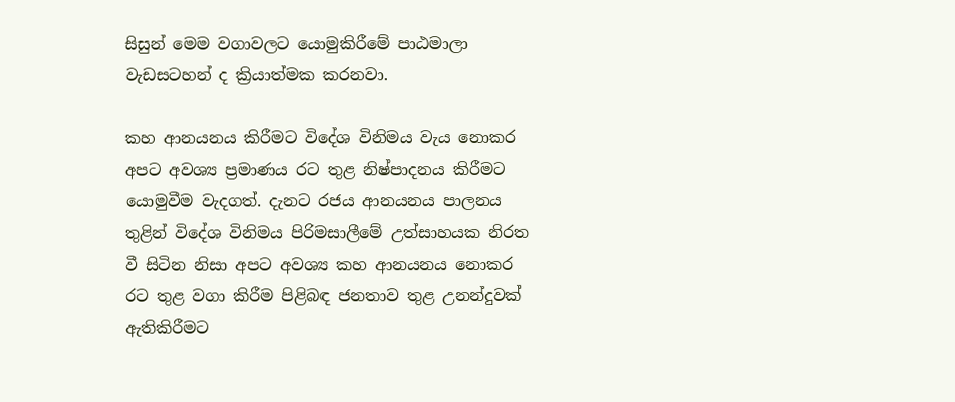සිසුන් මෙම වගාවලට යොමුකිරීමේ පාඨමාලා වැඩසටහන් ද ක්‍රියාත්මක කරනවා.

කහ ආනයනය කිරීමට විදේශ විනිමය වැය නොකර අපට අවශ්‍ය ප්‍රමාණය රට තුළ නිෂ්පාදනය කිරීමට යොමුවීම වැදගත්. දැනට රජය ආනයනය පාලනය තුළින් විදේශ විනිමය පිරිමසාලීමේ උත්සාහයක නිරත වී සිටින නිසා අපට අවශ්‍ය කහ ආනයනය නොකර රට තුළ වගා කිරීම පිළිබඳ ජනතාව තුළ උනන්දුවක් ඇතිකිරීමට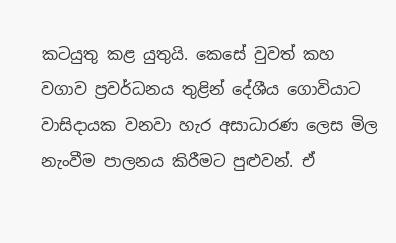කටයුතු කළ යුතුයි. කෙසේ වුවත් කහ වගාව ප්‍රවර්ධනය තුළින් දේශීය ගොවියාට වාසිදායක වනවා හැර අසාධාරණ ලෙස මිල නැංවීම පාලනය කිරීමට පුළුවන්. ඒ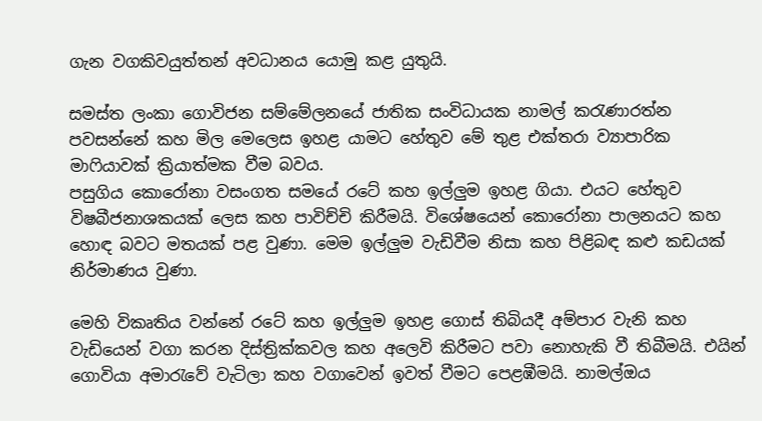ගැන වගකිවයුත්තන් අවධානය යොමු කළ යුතුයි.

සමස්ත ලංකා ගොවිජන සම්මේලනයේ ජාතික සංවිධායක නාමල් කරැණාරත්න පවසන්නේ කහ මිල මෙලෙස ඉහළ යාමට හේතුව මේ තුළ එක්තරා ව්‍යාපාරික මාෆියාවක් ක්‍රියාත්මක වීම බවය.
පසුගිය කොරෝනා වසංගත සමයේ රටේ කහ ඉල්ලුම ඉහළ ගියා. එයට හේතුව විෂබීජනාශකයක් ලෙස කහ පාවිච්චි කිරීමයි. විශේෂයෙන් කොරෝනා පාලනයට කහ හොඳ බවට මතයක් පළ වුණා. මෙම ඉල්ලුම වැඩිවීම නිසා කහ පිළිබඳ කළු කඩයක් නිර්මාණය වුණා.

මෙහි විකෘතිය වන්නේ රටේ කහ ඉල්ලුම ඉහළ ගොස් තිබියදී අම්පාර වැනි කහ වැඩියෙන් වගා කරන දිස්ත්‍රික්කවල කහ අලෙවි කිරීමට පවා නොහැකි වී තිබීමයි. එයින් ගොවියා අමාරැවේ වැටිලා කහ වගාවෙන් ඉවත් වීමට පෙළඹීමයි. නාමල්ඔය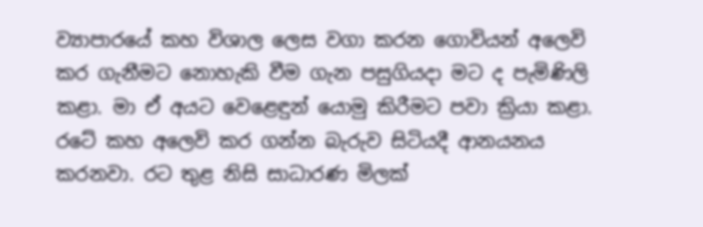ව්‍යාපාරයේ කහ විශාල ලෙස වගා කරන ගොවියන් අලෙවි කර ගැනීමට නොහැකි වීම ගැන පසුගියදා මට ද පැමිණිලි කළා. මා ඒ අයට වෙළෙඳුන් යොමු කිරීමට පවා ක්‍රියා කළා. රටේ කහ අලෙවි කර ගන්න බැරුව සිටියදී ආනයනය කරනවා. රට තුළ නිසි සාධාරණ මිලක්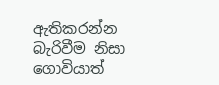ඇතිකරන්න බැරිවීම නිසා ගොවියාත්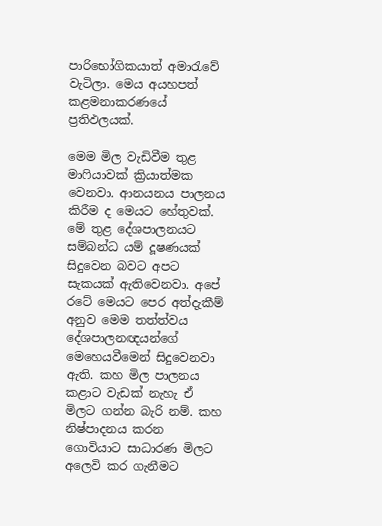පාරිභෝගිකයාත් අමාරැවේ වැටිලා. මෙය අයහපත් කළමනාකරණයේ ප්‍රතිඵලයක්.

මෙම මිල වැඩිවීම තුළ මාෆියාවක් ක්‍රියාත්මක වෙනවා. ආනයනය පාලනය කිරීම ද මෙයට හේතුවක්. මේ තුළ දේශපාලනයට සම්බන්ධ යම් දූෂණයක් සිදුවෙන බවට අපට සැකයක් ඇතිවෙනවා. අපේ රටේ මෙයට පෙර අත්දැකීම් අනුව මෙම තත්ත්වය දේශපාලනඥයන්ගේ මෙහෙයවීමෙන් සිදුවෙනවා ඇති. කහ මිල පාලනය කළාට වැඩක් නැහැ ඒ මිලට ගන්න බැරි නම්. කහ නිෂ්පාදනය කරන ගොවියාට සාධාරණ මිලට අලෙවි කර ගැනීමට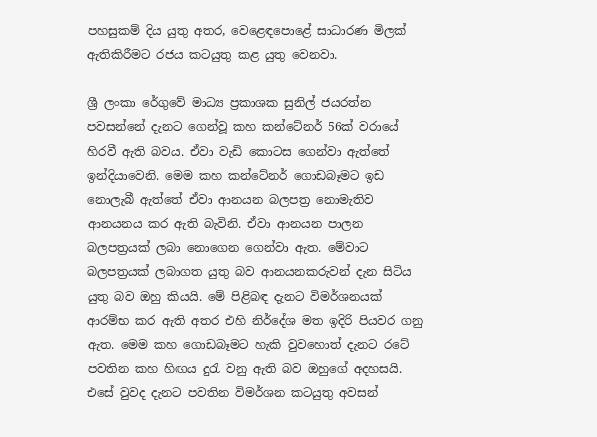පහසුකම් දිය යුතු අතර, වෙළෙඳපොළේ සාධාරණ මිලක් ඇතිකිරීමට රජය කටයුතු කළ යුතු වෙනවා.

ශ්‍රී ලංකා රේගුවේ මාධ්‍ය ප්‍රකාශක සුනිල් ජයරත්න පවසන්නේ දැනට ගෙන්වූ කහ කන්ටේනර් 56ක් වරායේ හිරවී ඇති බවය. ඒවා වැඩි කොටස ගෙන්වා ඇත්තේ ඉන්දියාවෙනි. මෙම කහ කන්ටේනර් ගොඩබෑමට ඉඩ නොලැබී ඇත්තේ ඒවා ආනයන බලපත්‍ර නොමැතිව ආනයනය කර ඇති බැවිනි. ඒවා ආනයන පාලන බලපත්‍රයක් ලබා නොගෙන ගෙන්වා ඇත. මේවාට බලපත්‍රයක් ලබාගත යුතු බව ආනයනකරුවන් දැන සිටිය යුතු බව ඔහු කියයි. මේ පිළිබඳ දැනට විමර්ශනයක් ආරම්භ කර ඇති අතර එහි නිර්දේශ මත ඉදිරි පියවර ගනු ඇත. මෙම කහ ගොඩබෑමට හැකි වුවහොත් දැනට රටේ පවතින කහ හිඟය දුරැ වනු ඇති බව ඔහුගේ අදහසයි. එසේ වුවද දැනට පවතින විමර්ශන කටයුතු අවසන්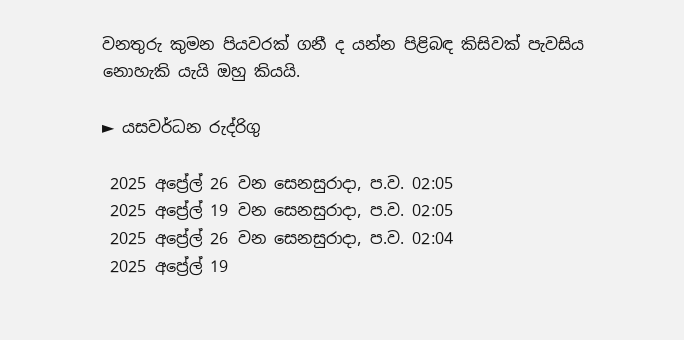වනතුරු කුමන පියවරක් ගනී ද යන්න පිළිබඳ කිසිවක් පැවසිය නොහැකි යැයි ඔහු කියයි.

► යසවර්ධන රුද්රිගු

 2025 අප්‍රේල් 26 වන සෙනසුරාදා, ප.ව. 02:05
 2025 අප්‍රේල් 19 වන සෙනසුරාදා, ප.ව. 02:05
 2025 අප්‍රේල් 26 වන සෙනසුරාදා, ප.ව. 02:04
 2025 අප්‍රේල් 19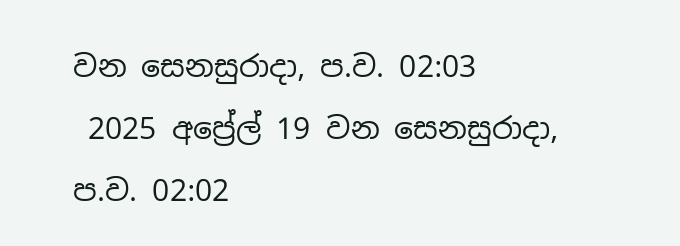වන සෙනසුරාදා, ප.ව. 02:03
 2025 අප්‍රේල් 19 වන සෙනසුරාදා, ප.ව. 02:02